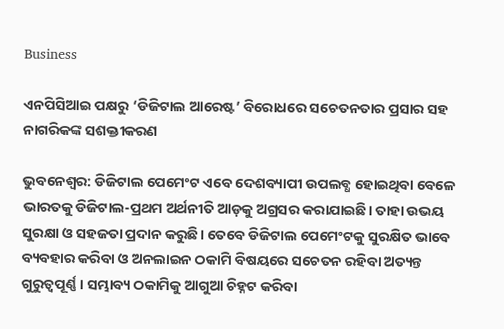Business

ଏନପିସିଆଇ ପକ୍ଷରୁ ‘ଡିଜିଟାଲ ଆରେଷ୍ଟ’ ବିରୋଧରେ ସଚେତନତାର ପ୍ରସାର ସହ ନାଗରିକଙ୍କ ସଶକ୍ତୀକରଣ

ଭୁବନେଶ୍ବର: ଡିଜିଟାଲ ପେମେଂଟ ଏବେ ଦେଶବ୍ୟାପୀ ଉପଲବ୍ଧ ହୋଇଥିବା ବେଳେ ଭାରତକୁ ଡିଜିଟାଲ-ପ୍ରଥମ ଅର୍ଥନୀତି ଆଡ଼କୁ ଅଗ୍ରସର କରାଯାଇଛି। ତାହା ଉଭୟ ସୁରକ୍ଷା ଓ ସହଜତା ପ୍ରଦାନ କରୁଛି। ତେବେ ଡିଜିଟାଲ ପେମେଂଟକୁ ସୁରକ୍ଷିତ ଭାବେ ବ୍ୟବହାର କରିବା ଓ ଅନଲାଇନ ଠକାମି ବିଷୟରେ ସଚେତନ ରହିବା ଅତ୍ୟନ୍ତ ଗୁରୁତ୍ୱପୂର୍ଣ୍ଣ। ସମ୍ଭାବ୍ୟ ଠକାମିକୁ ଆଗୁଆ ଚିହ୍ନଟ କରିବା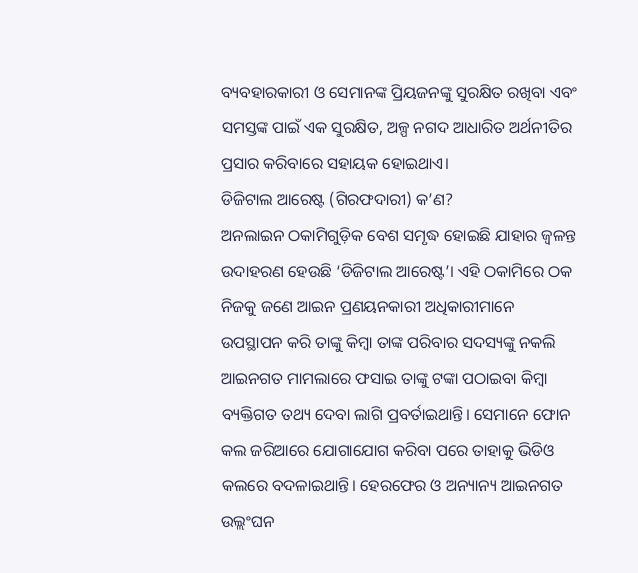ବ୍ୟବହାରକାରୀ ଓ ସେମାନଙ୍କ ପ୍ରିୟଜନଙ୍କୁ ସୁରକ୍ଷିତ ରଖିବା ଏବଂ ସମସ୍ତଙ୍କ ପାଇଁ ଏକ ସୁରକ୍ଷିତ, ଅଳ୍ପ ନଗଦ ଆଧାରିତ ଅର୍ଥନୀତିର ପ୍ରସାର କରିବାରେ ସହାୟକ ହୋଇଥାଏ।
ଡିଜିଟାଲ ଆରେଷ୍ଟ (ଗିରଫଦାରୀ) କ’ଣ?
ଅନଲାଇନ ଠକାମିଗୁଡ଼ିକ ବେଶ ସମୃଦ୍ଧ ହୋଇଛି ଯାହାର ଜ୍ୱଳନ୍ତ ଉଦାହରଣ ହେଉଛି ‘ଡିଜିଟାଲ ଆରେଷ୍ଟ’। ଏହି ଠକାମିରେ ଠକ ନିଜକୁ ଜଣେ ଆଇନ ପ୍ରଣୟନକାରୀ ଅଧିକାରୀମାନେ ଉପସ୍ଥାପନ କରି ତାଙ୍କୁ କିମ୍ବା ତାଙ୍କ ପରିବାର ସଦସ୍ୟଙ୍କୁ ନକଲି ଆଇନଗତ ମାମଲାରେ ଫସାଇ ତାଙ୍କୁ ଟଙ୍କା ପଠାଇବା କିମ୍ବା ବ୍ୟକ୍ତିଗତ ତଥ୍ୟ ଦେବା ଲାଗି ପ୍ରବର୍ତାଇଥାନ୍ତି। ସେମାନେ ଫୋନ କଲ ଜରିଆରେ ଯୋଗାଯୋଗ କରିବା ପରେ ତାହାକୁ ଭିଡିଓ କଲରେ ବଦଳାଇଥାନ୍ତି। ହେରଫେର ଓ ଅନ୍ୟାନ୍ୟ ଆଇନଗତ ଉଲ୍ଲଂଘନ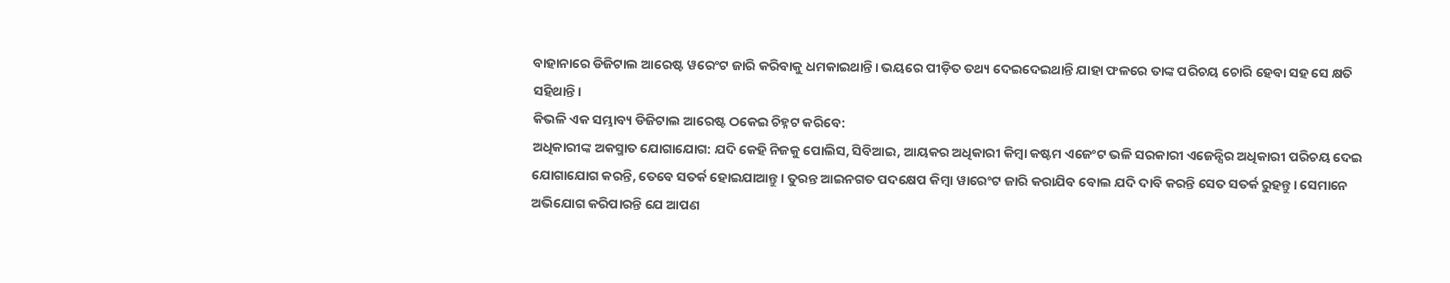ବାହାନାରେ ଡିଜିଟାଲ ଆରେଷ୍ଟ ୱରେଂଟ ଜାରି କରିବାକୁ ଧମକାଇଥାନ୍ତି। ଭୟରେ ପୀଡ଼ିତ ତଥ୍ୟ ଦେଇଦେଇଥାନ୍ତି ଯାହା ଫଳରେ ତାଙ୍କ ପରିଚୟ ଚୋରି ହେବା ସହ ସେ କ୍ଷତି ସହିଥାନ୍ତି।
କିଭଳି ଏକ ସମ୍ଭାବ୍ୟ ଡିଜିଟାଲ ଆରେଷ୍ଟ ଠକେଇ ଚିହ୍ନଟ କରିବେ:
ଅଧିକାରୀଙ୍କ ଅକସ୍ମାତ ଯୋଗାଯୋଗ: ଯଦି କେହି ନିଜକୁ ପୋଲିସ, ସିବିଆଇ, ଆୟକର ଅଧିକାରୀ କିମ୍ବା କଷ୍ଟମ ଏଜେଂଟ ଭଳି ସରକାରୀ ଏଜେନ୍ସିର ଅଧିକାରୀ ପରିଚୟ ଦେଇ ଯୋଗାଯୋଗ କରନ୍ତି, ତେବେ ସତର୍କ ହୋଇଯାଆନ୍ତୁ। ତୁରନ୍ତ ଆଇନଗତ ପଦକ୍ଷେପ କିମ୍ବା ୱାରେଂଟ ଜାରି କରାଯିବ ବୋଲ ଯଦି ଦାବି କରନ୍ତି ସେତ ସତର୍କ ରୁହନ୍ତୁ। ସେମାନେ ଅଭିଯୋଗ କରିପାରନ୍ତି ଯେ ଆପଣ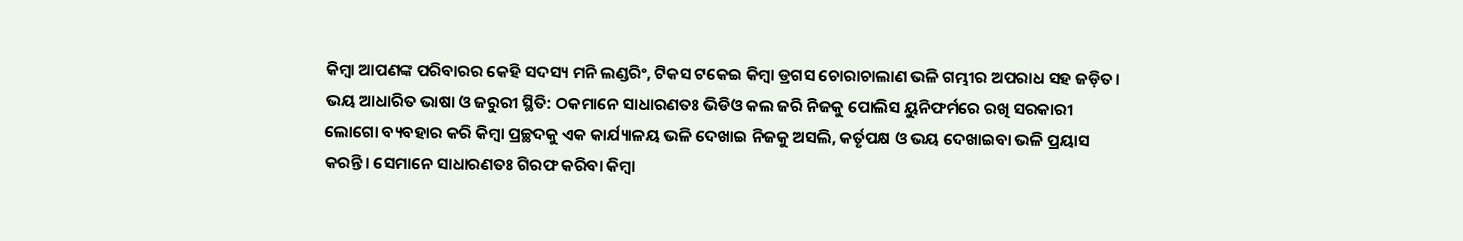କିମ୍ବା ଆପଣଙ୍କ ପରିବାରର କେହି ସଦସ୍ୟ ମନି ଲଣ୍ଡରିଂ, ଟିକସ ଟକେଇ କିମ୍ବା ଡ୍ରଗସ ଚୋରାଚାଲାଣ ଭଳି ଗମ୍ଭୀର ଅପରାଧ ସହ ଜଡ଼ିତ।
ଭୟ ଆଧାରିତ ଭାଷା ଓ ଜରୁରୀ ସ୍ଥିତି: ଠକମାନେ ସାଧାରଣତଃ ଭିଡିଓ କଲ ଜରି ନିଜକୁ ପୋଲିସ ୟୁନିଫର୍ମରେ ରଖି ସରକାରୀ ଲୋଗୋ ବ୍ୟବହାର କରି କିମ୍ବା ପ୍ରଚ୍ଛଦକୁ ଏକ କାର୍ଯ୍ୟାଳୟ ଭଳି ଦେଖାଇ ନିଜକୁ ଅସଲି, କର୍ତୃପକ୍ଷ ଓ ଭୟ ଦେଖାଇବା ଭଳି ପ୍ରୟାସ କରନ୍ତି। ସେମାନେ ସାଧାରଣତଃ ଗିରଫ କରିବା କିମ୍ବା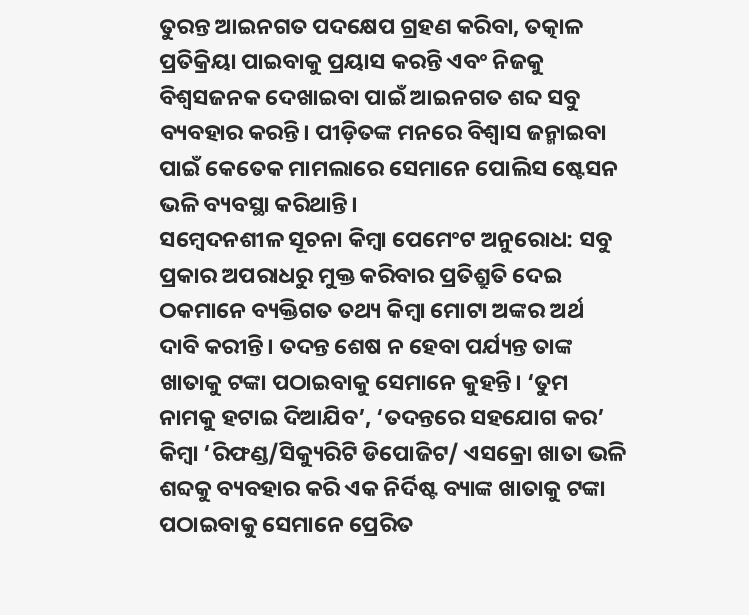ତୁରନ୍ତ ଆଇନଗତ ପଦକ୍ଷେପ ଗ୍ରହଣ କରିବା, ତତ୍କାଳ ପ୍ରତିକ୍ରିୟା ପାଇବାକୁ ପ୍ରୟାସ କରନ୍ତି ଏବଂ ନିଜକୁ ବିଶ୍ୱସଜନକ ଦେଖାଇବା ପାଇଁ ଆଇନଗତ ଶବ୍ଦ ସବୁ ବ୍ୟବହାର କରନ୍ତି। ପୀଡ଼ିତଙ୍କ ମନରେ ବିଶ୍ୱାସ ଜନ୍ମାଇବା ପାଇଁ କେତେକ ମାମଲାରେ ସେମାନେ ପୋଲିସ ଷ୍ଟେସନ ଭଳି ବ୍ୟବସ୍ଥା କରିଥାନ୍ତି।
ସମ୍ବେଦନଶୀଳ ସୂଚନା କିମ୍ବା ପେମେଂଟ ଅନୁରୋଧ: ସବୁ ପ୍ରକାର ଅପରାଧରୁ ମୁକ୍ତ କରିବାର ପ୍ରତିଶ୍ରୁତି ଦେଇ ଠକମାନେ ବ୍ୟକ୍ତିଗତ ତଥ୍ୟ କିମ୍ବା ମୋଟା ଅଙ୍କର ଅର୍ଥ ଦାବି କରୀନ୍ତି। ତଦନ୍ତ ଶେଷ ନ ହେବା ପର୍ଯ୍ୟନ୍ତ ତାଙ୍କ ଖାତାକୁ ଟଙ୍କା ପଠାଇବାକୁ ସେମାନେ କୁହନ୍ତି। ‘ତୁମ ନାମକୁ ହଟାଇ ଦିଆଯିବ’, ‘ତଦନ୍ତରେ ସହଯୋଗ କର’ କିମ୍ବା ‘ରିଫଣ୍ଡ/ସିକ୍ୟୁରିଟି ଡିପୋଜିଟ/ ଏସକ୍ରୋ ଖାତା ଭଳି ଶବ୍ଦକୁ ବ୍ୟବହାର କରି ଏକ ନିର୍ଦିଷ୍ଟ ବ୍ୟାଙ୍କ ଖାତାକୁ ଟଙ୍କା ପଠାଇବାକୁ ସେମାନେ ପ୍ରେରିତ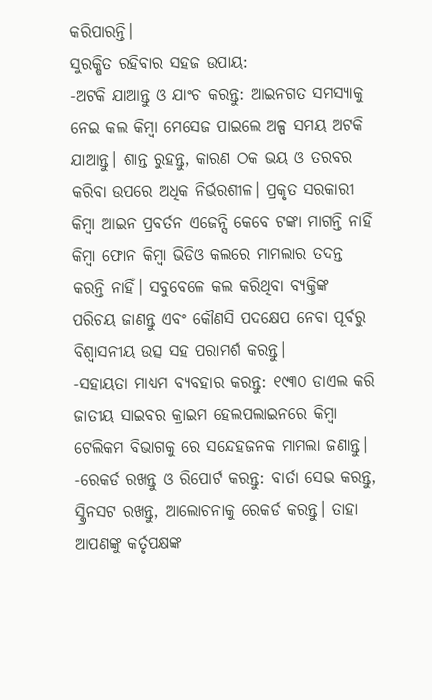କରିପାରନ୍ତି।
ସୁରକ୍ଷିତ ରହିବାର ସହଜ ଉପାୟ:
-ଅଟକି ଯାଆନ୍ତୁ ଓ ଯାଂଚ କରନ୍ତୁ: ଆଇନଗତ ସମସ୍ୟାକୁ ନେଇ କଲ କିମ୍ବା ମେସେଜ ପାଇଲେ ଅଳ୍ପ ସମୟ ଅଟକି ଯାଆନ୍ତୁ। ଶାନ୍ତ ରୁହନ୍ତୁ, କାରଣ ଠକ ଭୟ ଓ ତରବର କରିବା ଉପରେ ଅଧିକ ନିର୍ଭରଶୀଳ। ପ୍ରକୃତ ସରକାରୀ କିମ୍ବା ଆଇନ ପ୍ରବର୍ତନ ଏଜେନ୍ସି କେବେ ଟଙ୍କା ମାଗନ୍ତି ନାହିଁ କିମ୍ବା ଫୋନ କିମ୍ବା ଭିଡିଓ କଲରେ ମାମଲାର ତଦନ୍ତ କରନ୍ତି ନାହିଁ। ସବୁବେଳେ କଲ କରିଥିବା ବ୍ୟକ୍ତିଙ୍କ ପରିଚୟ ଜାଣନ୍ତୁ ଏବଂ କୌଣସି ପଦକ୍ଷେପ ନେବା ପୂର୍ବରୁ ବିଶ୍ୱାସନୀୟ ଉତ୍ସ ସହ ପରାମର୍ଶ କରନ୍ତୁ।
-ସହାୟତା ମାଧ୍ୟମ ବ୍ୟବହାର କରନ୍ତୁ: ୧୯୩୦ ଡାଏଲ କରି ଜାତୀୟ ସାଇବର କ୍ରାଇମ ହେଲପଲାଇନରେ କିମ୍ବା ଟେଲିକମ ବିଭାଗକୁ ରେ ସନ୍ଦେହଜନକ ମାମଲା ଜଣାନ୍ତୁ।
-ରେକର୍ଡ ରଖନ୍ତୁ ଓ ରିପୋର୍ଟ କରନ୍ତୁ: ବାର୍ତା ସେଭ କରନ୍ତୁ, ସ୍କ୍ରିନସଟ ରଖନ୍ତୁ, ଆଲୋଚନାକୁ ରେକର୍ଡ କରନ୍ତୁ। ତାହା ଆପଣଙ୍କୁ କର୍ତୃପକ୍ଷଙ୍କ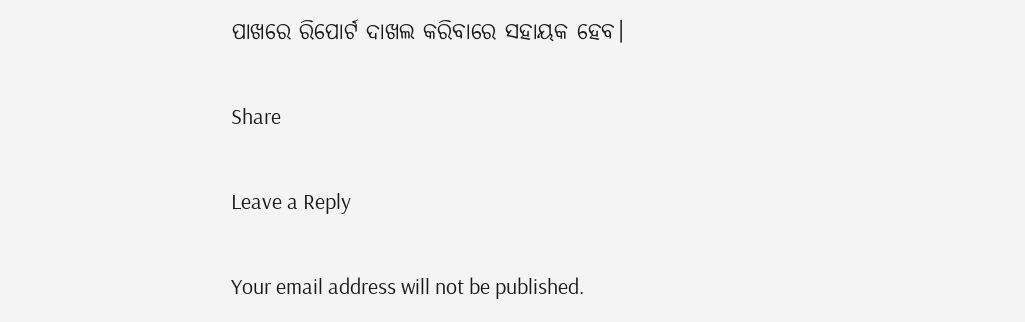ପାଖରେ ରିପୋର୍ଟ ଦାଖଲ କରିବାରେ ସହାୟକ ହେବ।

Share

Leave a Reply

Your email address will not be published.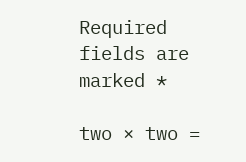Required fields are marked *

two × two =